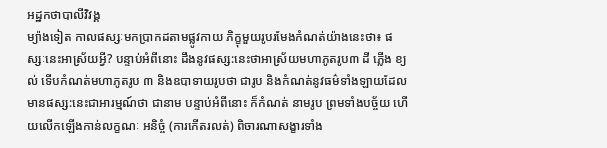អដ្ឋកថាបាលីវិវង្គ
ម្យ៉ាងទៀត កាលផស្សៈមកប្រាកដតាមផ្លូវកាយ ភិក្ខុមួយរូបរមែងកំណត់យ៉ាងនេះថា៖ ផស្សៈនេះអាស្រ័យអ្វី? បន្ទាប់អំពីនោះ ដឹងនូវផស្ស:នេះថាអាស្រ័យមហាភូតរូប៣ ដី ភ្លើង ខ្យល់ ទើបកំណត់មហាភូតរូប ៣ និងឧបាទាយរូបថា ជារូប និងកំណត់នូវធម៌ទាំងឡាយដែលមានផស្ស:នេះជាអារម្មណ៍ថា ជានាម បន្ទាប់អំពីនោះ ក៏កំណត់ នាមរូប ព្រមទាំងបច្ច័យ ហើយលើកឡើងកាន់លក្ខណៈ អនិច្ចំ (ការកើតរលត់) ពិចារណាសង្ខារទាំង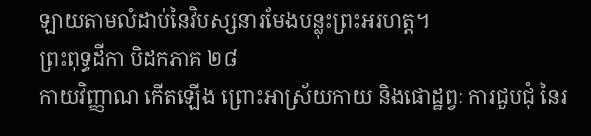ឡាយតាមលំដាប់នៃវិបស្សនារមែងបន្លុះព្រះអរហត្ត។
ព្រះពុទ្ធដីកា បិដកភាគ ២៨
កាយវិញ្ញាណ កើតឡើង ព្រោះអាស្រ័យកាយ និងផោដ្ឋព្វៈ ការជួបជុំ នៃរ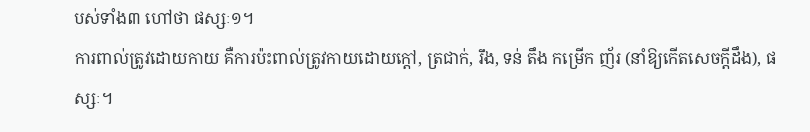បស់ទាំង៣ ហៅថា ផស្សៈ១។
ការពាល់ត្រូវដោយកាយ គឺការប៉ះពាល់ត្រូវកាយដោយក្ដៅ, ត្រជាក់, រឹង, ទន់ តឹង កម្រើក ញ័រ (នាំឱ្យកើតសេចក្ដីដឹង), ផស្សៈ។